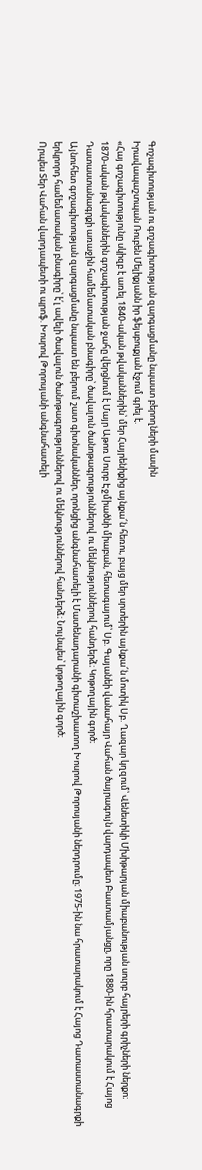Գոշագիտության ու գոշագիտության զարգացմանը նպաստ բերողների մասին
Իրավապաշտպան Ռուբեն Մելիքյանն իր ֆեյսբուքյան էջում գրել է.
«Հայ գոշագիտությունը սկիզբ է առել 1840-ական թվականներին՝ մեր Հայրենիքից այնքա՜ն հեռու, բայց մեր սրտերին այնքա՜ն մոտիկ Սբ. Ղազար կղզում՝ Վենետիկի Մխիթարյան միաբանության սուրբ հայրերի գրիչների ներքո։
1870-ական թվականներին գոշագիտության ջահը վերցնում է Մայր Աթոռ Սուրբ Էջմիածնի միաբան, հետագայում՝ Սբ. Գայանեի վանահայր Վահան ծայրագույն վարդապետ Բաստամյանցը, որը 1880-ին հրատարակում է Հայոց Դատաստանագրքի առաջին համեմատական բնագիրը՝ ծավալուն ծանոթագրություններով ու մեկնություններով հանդերձ։ Կոթողային գործ։
Այնուհետ գոշագիտության զարգացմանը նպաստ են բերում շատ գիտնականներ, որոնցից անգնահատելի է Մատենադարանի գիտաշխատող Խոսրով Թորոսյանի ներդրումը։ 1975-ին նա հրատարակում է Հայոց Դատաստանագրքի երկրորդ համեմատական բնագիրը՝ է՛լ ավելի ծավալուն ծանոթագրություններով ու մեկնություններով հանդերձ։ Նույնպես՝ կոթողային գործ։
Որպես Տեր Վահան վարդապետի ու պրոֆ. Խոսրով Թորոսյանի անգնահատելի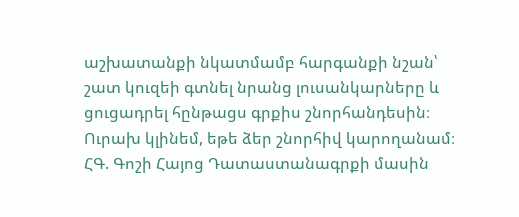աշխատանքի նկատմամբ հարգանքի նշան՝ շատ կուզեի գտնել նրանց լուսանկարները և ցուցադրել հընթացս գրքիս շնորհանդեսին։ Ուրախ կլինեմ, եթե ձեր շնորհիվ կարողանամ։
ՀԳ. Գոշի Հայոց Դատաստանագրքի մասին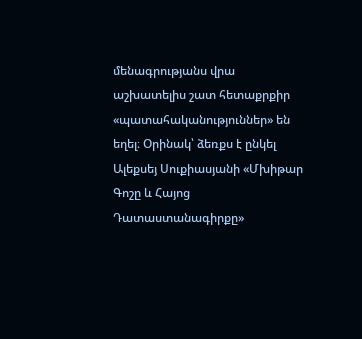մենագրությանս վրա աշխատելիս շատ հետաքրքիր «պատահականություններ» են եղել։ Օրինակ՝ ձեռքս է ընկել Ալեքսեյ Սուքիասյանի «Մխիթար Գոշը և Հայոց Դատաստանագիրքը»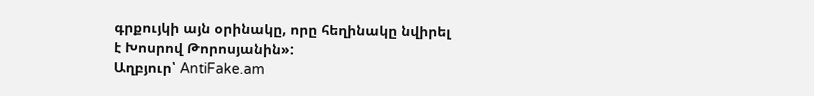գրքույկի այն օրինակը, որը հեղինակը նվիրել է Խոսրով Թորոսյանին»:
Աղբյուր՝ AntiFake.am